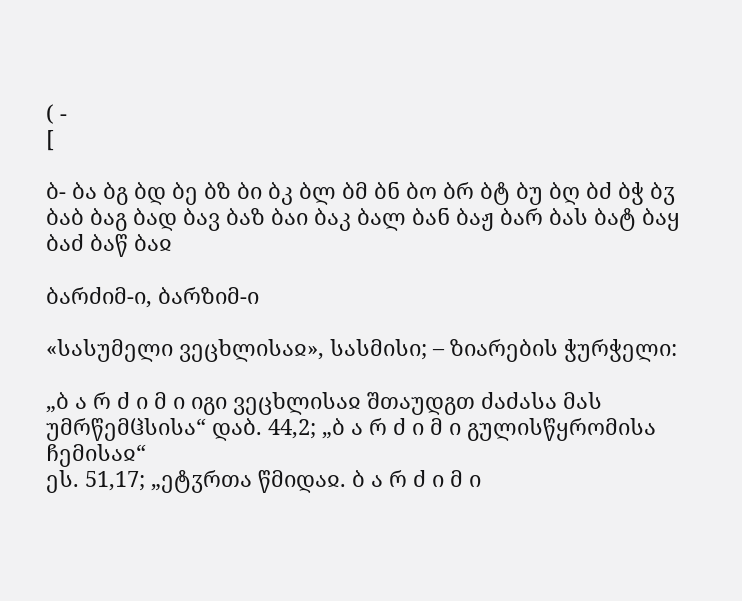( -
[

ბ- ბა ბგ ბდ ბე ბზ ბი ბკ ბლ ბმ ბნ ბო ბრ ბტ ბუ ბღ ბძ ბჭ ბჳ
ბაბ ბაგ ბად ბავ ბაზ ბაი ბაკ ბალ ბან ბაჟ ბარ ბას ბატ ბაყ ბაძ ბაწ ბაჲ

ბარძიმ-ი, ბარზიმ-ი

«სასუმელი ვეცხლისაჲ», სასმისი; – ზიარების ჭურჭელი:

„ბ ა რ ძ ი მ ი იგი ვეცხლისაჲ შთაუდგთ ძაძასა მას უმრწემჱსისა“ დაბ. 44,2; „ბ ა რ ძ ი მ ი გულისწყრომისა ჩემისაჲ“
ეს. 51,17; „ეტჳრთა წმიდაჲ. ბ ა რ ძ ი მ ი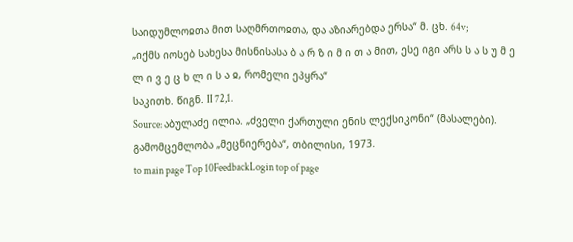საიდუმლოჲთა მით საღმრთოჲთა, და აზიარებდა ერსა“ მ. ცხ. 64v;
„იქმს იოსებ სახესა მისნისასა ბ ა რ ზ ი მ ი თ ა მით, ესე იგი არს ს ა ს უ მ ე ლ ი ვ ე ც ხ ლ ი ს ა ჲ, რომელი ეპყრა“
საკითხ. წიგნ. II 72,1.
Source: აბულაძე ილია. „ძველი ქართული ენის ლექსიკონი“ (მასალები). გამომცემლობა „მეცნიერება“, თბილისი, 1973.
to main page Top 10FeedbackLogin top of page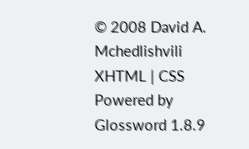© 2008 David A. Mchedlishvili XHTML | CSS Powered by Glossword 1.8.9